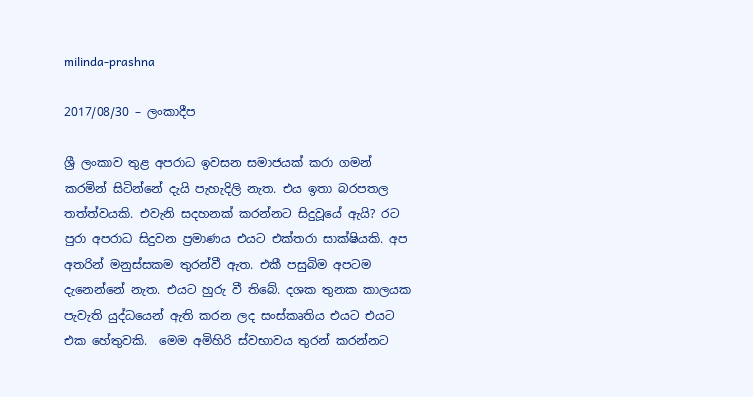milinda-prashna

2017/08/30 – ලංකාදීප

ශ්‍රී ලංකාව තුළ අපරාධ ඉවසන සමාජයක් කරා ගමන් කරමින් සිටින්නේ දැයි පැහැදිලි නැත. එය ඉතා බරපතල තත්ත්වයකි. එවැනි සදහනක් කරන්නට සිදුවූයේ ඇයි? රට පුරා අපරාධ සිදුවන ප්‍රමාණය එයට එක්තරා සාක්ෂියකි. අප අතරින් මනුස්සකම තුරන්වී ඇත. එකී පසුබිම අපටම දැනෙන්නේ නැත. එයට හුරු වී තිබේ. දශක තුනක කාලයක පැවැති යුද්ධයෙන් ඇති කරන ලද සංස්කෘතිය එයට එයට එක හේතුවකි.  මෙම අමිහිරි ස්වභාවය තුරන් කරන්නට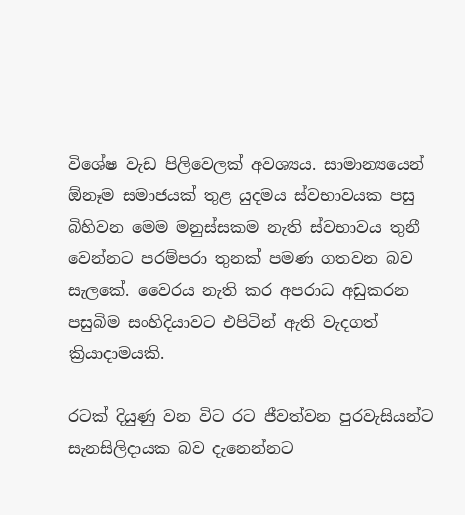විශේෂ වැඩ පිලිවෙලක් අවශ්‍යය. සාමාන්‍යයෙන්  ඕනෑම සමාජයක් තුළ යුදමය ස්වභාවයක පසු බිහිවන මෙම මනුස්සකම නැති ස්වභාවය තුනී වෙන්නට පරම්පරා තුනක් පමණ ගතවන බව සැලකේ. වෛරය නැති කර අපරාධ අඩුකරන පසුබිම සංහිදියාවට එපිටින් ඇති වැදගත් ක්‍රියාදාමයකි.

රටක් දියුණු වන විට රට ජීවත්වන පුරවැසියන්ට සැනසිලිදායක බව දැනෙන්නට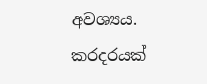අවශ්‍යය. කරදරයක්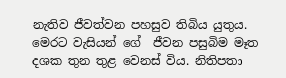නැතිව ජීවත්වන පහසුව තිබිය යුතුය. මෙරට වැසියන් ගේ  ජීවන පසුබිම මෑත දශක තුන තුළ වෙනස් විය. නිතිපතා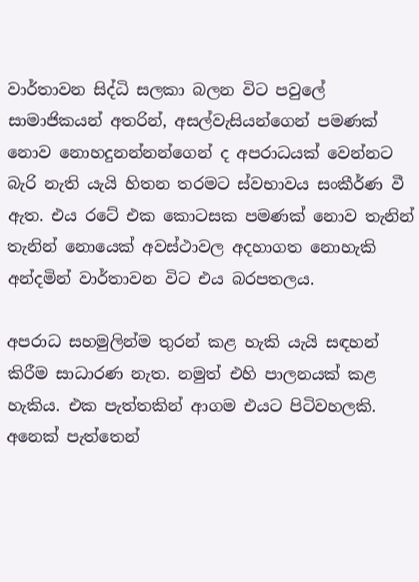වාර්තාවන සිද්ධි සලකා බලන විට පවුලේ සාමාජිකයන් අතරින්, අසල්වැසියන්ගෙන් පමණක් නොව නොහදුනන්නන්ගෙන් ද අපරාධයක් වෙන්නට බැරි නැති යැයි හිතන තරමට ස්වභාවය සංකීර්ණ වී ඇත. එය රටේ එක කොටසක පමණක් නොව තැනින් තැනින් නොයෙක් අවස්ථාවල අදහාගත නොහැකි අන්දමින් වාර්තාවන විට එය බරපතලය.

අපරාධ සහමුලින්ම තුරන් කළ හැකි යැයි සඳහන් කිරීම සාධාරණ නැත. නමුත් එහි පාලනයක් කළ හැකිය. එක පැත්තකින් ආගම එයට පිටිවහලකි. අනෙක් පැත්තෙන්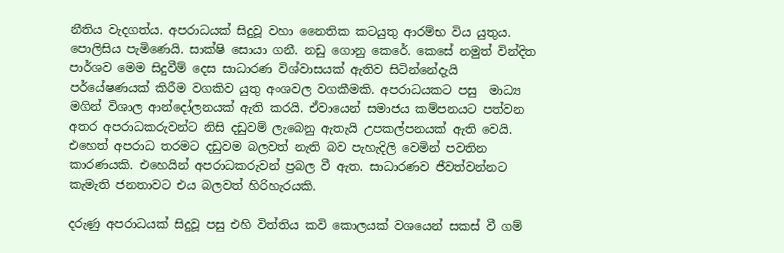නීතිය වැදගත්ය. අපරාධයක් සිදුවූ වහා නෛතික කටයුතු ආරම්භ විය යුතුය. පොලිසිය පැමිණෙයි. සාක්ෂි සොයා ගනී. නඩු ගොනු කෙරේ. කෙසේ නමුත් වින්දිත පාර්ශව මෙම සිදුවීම් දෙස සාධාරණ විශ්වාසයක් ඇතිව සිටින්නේදැයි පර්යේෂණයක් කිරීම වගකිව යුතු අංශවල වගකීමකි. අපරාධයකට පසු  මාධ්‍ය මගින් විශාල ආන්දෝලනයක් ඇති කරයි. ඒවායෙන් සමාජය කම්පනයට පත්වන අතර අපරාධකරුවන්ට නිසි දඩුවම් ලැබෙනු ඇතැයි උපකල්පනයක් ඇති වෙයි. එහෙත් අපරාධ තරමට දඩුවම බලවත් නැති බව පැහැදිලි වෙමින් පවතින කාරණයකි. එහෙයින් අපරාධකරුවන් ප්‍රබල වී ඇත. සාධාරණව ජීවත්වන්නට කැමැති ජනතාවට එය බලවත් හිරිහැරයකි.

දරුණු අපරාධයක් සිදුවූ පසු එහි විත්තිය කවි කොලයක් වශයෙන් සකස් වී ගම්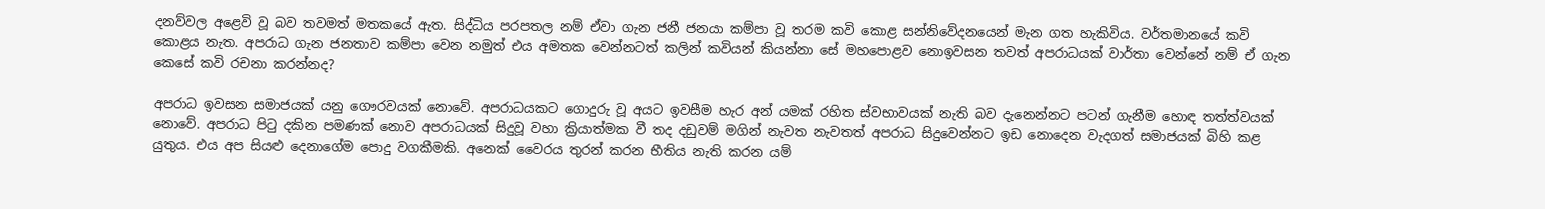දනව්වල අළෙවි වූ බව තවමත් මතකයේ ඇත. සිද්ධිය පරපතල නම් ඒවා ගැන ජනී ජනයා කම්පා වූ තරම කවි කොළ සන්නිවේදනයෙන් මැන ගත හැකිවිය. වර්තමානයේ කවි කොළය නැත. අපරාධ ගැන ජනතාව කම්පා වෙන නමුත් එය අමතක වෙන්නටත් කලින් කවියන් කියන්නා සේ මහපොළව නොඉවසන තවත් අපරාධයක් වාර්තා වෙන්නේ නම් ඒ ගැන කෙසේ කවි රචනා කරන්නද?

අපරාධ ඉවසන සමාජයක් යනු ගෞරවයක් නොවේ. අපරාධයකට ගොදුරු වූ අයට ඉවසීම හැර අන් යමක් රහිත ස්වභාවයක් නැති බව දැනෙන්නට පටන් ගැනීම හොඳ තත්ත්වයක් නොවේ. අපරාධ පිටු දකින පමණක් නොව අපරාධයක් සිදුවූ වහා ක්‍රියාත්මක වී තද දඩුවම් මගින් නැවත නැවතත් අපරාධ සිදුවෙන්නට ඉඩ නොදෙන වැදගත් සමාජයක් බිහි කළ යුතුය. එය අප සියළු දෙනාගේම පොදු වගකීමකි. අනෙක් වෛරය තුරන් කරන භීතිය නැති කරන යම්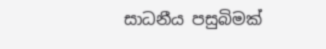සාධනීය පසුබිමක්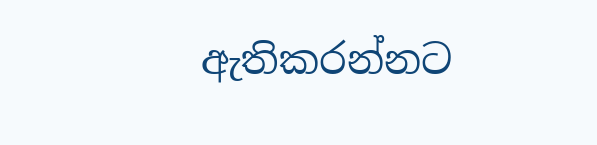ඇතිකරන්නට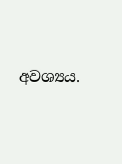අවශ්‍යය.